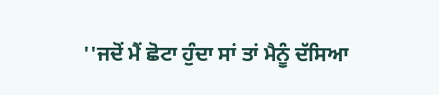''ਜਦੋਂ ਮੈਂ ਛੋਟਾ ਹੁੰਦਾ ਸਾਂ ਤਾਂ ਮੈਨੂੰ ਦੱਸਿਆ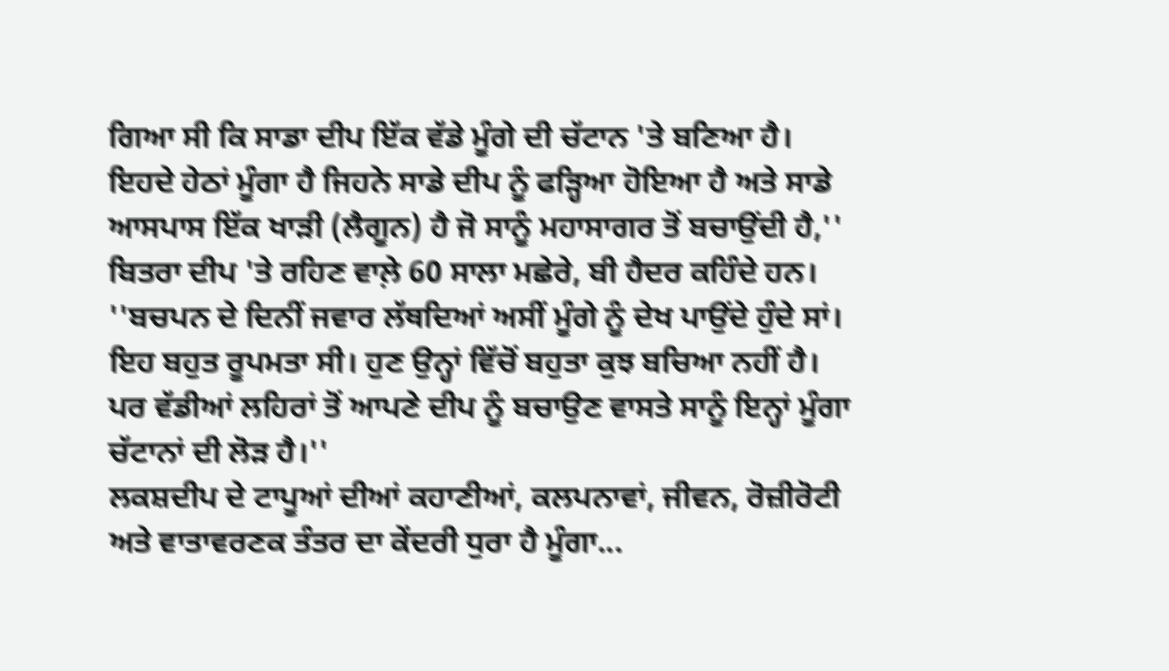ਗਿਆ ਸੀ ਕਿ ਸਾਡਾ ਦੀਪ ਇੱਕ ਵੱਡੇ ਮੂੰਗੇ ਦੀ ਚੱਟਾਨ 'ਤੇ ਬਣਿਆ ਹੈ। ਇਹਦੇ ਹੇਠਾਂ ਮੂੰਗਾ ਹੈ ਜਿਹਨੇ ਸਾਡੇ ਦੀਪ ਨੂੰ ਫੜ੍ਹਿਆ ਹੋਇਆ ਹੈ ਅਤੇ ਸਾਡੇ ਆਸਪਾਸ ਇੱਕ ਖਾੜੀ (ਲੈਗੂਨ) ਹੈ ਜੋ ਸਾਨੂੰ ਮਹਾਸਾਗਰ ਤੋਂ ਬਚਾਉਂਦੀ ਹੈ,'' ਬਿਤਰਾ ਦੀਪ 'ਤੇ ਰਹਿਣ ਵਾਲ਼ੇ 60 ਸਾਲਾ ਮਛੇਰੇ, ਬੀ ਹੈਦਰ ਕਹਿੰਦੇ ਹਨ।
''ਬਚਪਨ ਦੇ ਦਿਨੀਂ ਜਵਾਰ ਲੱਥਦਿਆਂ ਅਸੀਂ ਮੂੰਗੇ ਨੂੰ ਦੇਖ ਪਾਉਂਦੇ ਹੁੰਦੇ ਸਾਂ। ਇਹ ਬਹੁਤ ਰੂਪਮਤਾ ਸੀ। ਹੁਣ ਉਨ੍ਹਾਂ ਵਿੱਚੋਂ ਬਹੁਤਾ ਕੁਝ ਬਚਿਆ ਨਹੀਂ ਹੈ। ਪਰ ਵੱਡੀਆਂ ਲਹਿਰਾਂ ਤੋਂ ਆਪਣੇ ਦੀਪ ਨੂੰ ਬਚਾਉਣ ਵਾਸਤੇ ਸਾਨੂੰ ਇਨ੍ਹਾਂ ਮੂੰਗਾ ਚੱਟਾਨਾਂ ਦੀ ਲੋੜ ਹੈ।''
ਲਕਸ਼ਦੀਪ ਦੇ ਟਾਪੂਆਂ ਦੀਆਂ ਕਹਾਣੀਆਂ, ਕਲਪਨਾਵਾਂ, ਜੀਵਨ, ਰੋਜ਼ੀਰੋਟੀ ਅਤੇ ਵਾਤਾਵਰਣਕ ਤੰਤਰ ਦਾ ਕੇਂਦਰੀ ਧੁਰਾ ਹੈ ਮੂੰਗਾ...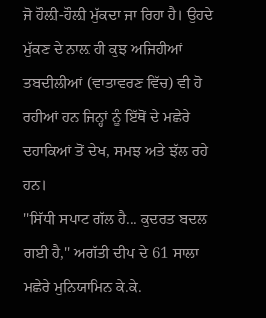ਜੋ ਹੌਲ਼ੀ-ਹੌਲ਼ੀ ਮੁੱਕਦਾ ਜਾ ਰਿਹਾ ਹੈ। ਉਹਦੇ ਮੁੱਕਣ ਦੇ ਨਾਲ਼ ਹੀ ਕੁਝ ਅਜਿਹੀਆਂ ਤਬਦੀਲੀਆਂ (ਵਾਤਾਵਰਣ ਵਿੱਚ) ਵੀ ਹੋ ਰਹੀਆਂ ਹਨ ਜਿਨ੍ਹਾਂ ਨੂੰ ਇੱਥੋਂ ਦੇ ਮਛੇਰੇ ਦਹਾਕਿਆਂ ਤੋਂ ਦੇਖ, ਸਮਝ ਅਤੇ ਝੱਲ ਰਹੇ ਹਨ।
''ਸਿੱਧੀ ਸਪਾਟ ਗੱਲ ਹੈ... ਕੁਦਰਤ ਬਦਲ ਗਈ ਹੈ,'' ਅਗੱਤੀ ਦੀਪ ਦੇ 61 ਸਾਲਾ ਮਛੇਰੇ ਮੁਨਿਯਾਮਿਨ ਕੇ.ਕੇ.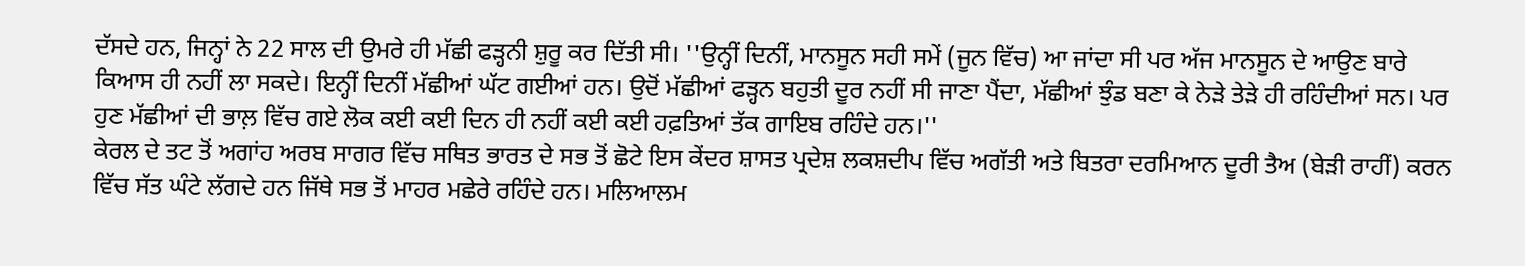ਦੱਸਦੇ ਹਨ, ਜਿਨ੍ਹਾਂ ਨੇ 22 ਸਾਲ ਦੀ ਉਮਰੇ ਹੀ ਮੱਛੀ ਫੜ੍ਹਨੀ ਸ਼ੁਰੂ ਕਰ ਦਿੱਤੀ ਸੀ। ''ਉਨ੍ਹੀਂ ਦਿਨੀਂ, ਮਾਨਸੂਨ ਸਹੀ ਸਮੇਂ (ਜੂਨ ਵਿੱਚ) ਆ ਜਾਂਦਾ ਸੀ ਪਰ ਅੱਜ ਮਾਨਸੂਨ ਦੇ ਆਉਣ ਬਾਰੇ ਕਿਆਸ ਹੀ ਨਹੀਂ ਲਾ ਸਕਦੇ। ਇਨ੍ਹੀਂ ਦਿਨੀਂ ਮੱਛੀਆਂ ਘੱਟ ਗਈਆਂ ਹਨ। ਉਦੋਂ ਮੱਛੀਆਂ ਫੜ੍ਹਨ ਬਹੁਤੀ ਦੂਰ ਨਹੀਂ ਸੀ ਜਾਣਾ ਪੈਂਦਾ, ਮੱਛੀਆਂ ਝੁੰਡ ਬਣਾ ਕੇ ਨੇੜੇ ਤੇੜੇ ਹੀ ਰਹਿੰਦੀਆਂ ਸਨ। ਪਰ ਹੁਣ ਮੱਛੀਆਂ ਦੀ ਭਾਲ਼ ਵਿੱਚ ਗਏ ਲੋਕ ਕਈ ਕਈ ਦਿਨ ਹੀ ਨਹੀਂ ਕਈ ਕਈ ਹਫ਼ਤਿਆਂ ਤੱਕ ਗਾਇਬ ਰਹਿੰਦੇ ਹਨ।''
ਕੇਰਲ ਦੇ ਤਟ ਤੋਂ ਅਗਾਂਹ ਅਰਬ ਸਾਗਰ ਵਿੱਚ ਸਥਿਤ ਭਾਰਤ ਦੇ ਸਭ ਤੋਂ ਛੋਟੇ ਇਸ ਕੇਂਦਰ ਸ਼ਾਸਤ ਪ੍ਰਦੇਸ਼ ਲਕਸ਼ਦੀਪ ਵਿੱਚ ਅਗੱਤੀ ਅਤੇ ਬਿਤਰਾ ਦਰਮਿਆਨ ਦੂਰੀ ਤੈਅ (ਬੇੜੀ ਰਾਹੀਂ) ਕਰਨ ਵਿੱਚ ਸੱਤ ਘੰਟੇ ਲੱਗਦੇ ਹਨ ਜਿੱਥੇ ਸਭ ਤੋਂ ਮਾਹਰ ਮਛੇਰੇ ਰਹਿੰਦੇ ਹਨ। ਮਲਿਆਲਮ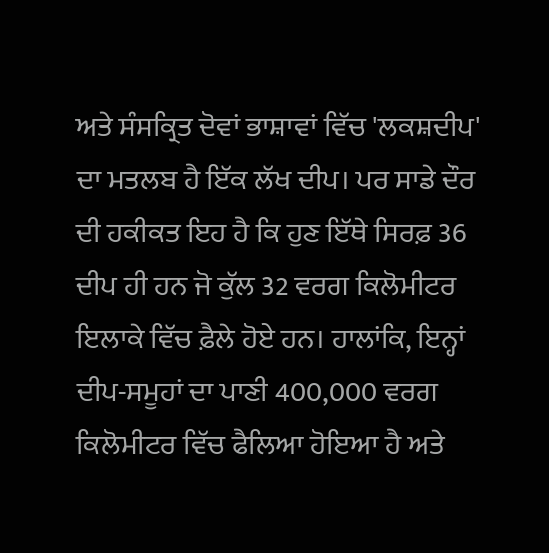ਅਤੇ ਸੰਸਕ੍ਰਿਤ ਦੋਵਾਂ ਭਾਸ਼ਾਵਾਂ ਵਿੱਚ 'ਲਕਸ਼ਦੀਪ' ਦਾ ਮਤਲਬ ਹੈ ਇੱਕ ਲੱਖ ਦੀਪ। ਪਰ ਸਾਡੇ ਦੌਰ ਦੀ ਹਕੀਕਤ ਇਹ ਹੈ ਕਿ ਹੁਣ ਇੱਥੇ ਸਿਰਫ਼ 36 ਦੀਪ ਹੀ ਹਨ ਜੋ ਕੁੱਲ 32 ਵਰਗ ਕਿਲੋਮੀਟਰ ਇਲਾਕੇ ਵਿੱਚ ਫ਼ੈਲੇ ਹੋਏ ਹਨ। ਹਾਲਾਂਕਿ, ਇਨ੍ਹਾਂ ਦੀਪ-ਸਮੂਹਾਂ ਦਾ ਪਾਣੀ 400,000 ਵਰਗ ਕਿਲੋਮੀਟਰ ਵਿੱਚ ਫੈਲਿਆ ਹੋਇਆ ਹੈ ਅਤੇ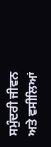ਸਮੁੰਦਰੀ ਜੀਵਨ ਅਤੇ ਵਸੀਲਿਆਂ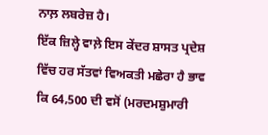ਨਾਲ਼ ਲਬਰੇਜ਼ ਹੈ।
ਇੱਕ ਜ਼ਿਲ੍ਹੇ ਵਾਲ਼ੇ ਇਸ ਕੇਂਦਰ ਸ਼ਾਸਤ ਪ੍ਰਦੇਸ਼ ਵਿੱਚ ਹਰ ਸੱਤਵਾਂ ਵਿਅਕਤੀ ਮਛੇਰਾ ਹੈ ਭਾਵ ਕਿ 64,500 ਦੀ ਵਸੋਂ (ਮਰਦਮਸ਼ੁਮਾਰੀ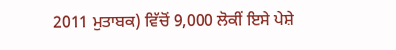2011 ਮੁਤਾਬਕ) ਵਿੱਚੋਂ 9,000 ਲੋਕੀਂ ਇਸੇ ਪੇਸ਼ੇ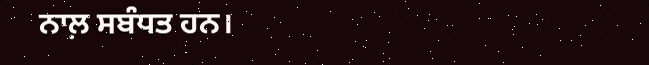ਨਾਲ਼ ਸਬੰਧਤ ਹਨ।